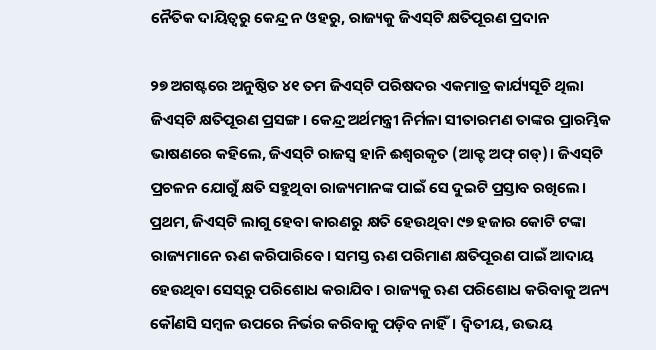ନୈତିକ ଦାୟିତ୍ବରୁ କେନ୍ଦ୍ର ନ ଓହରୁ, ରାଜ୍ୟକୁ ଜିଏସ୍‌ଟି କ୍ଷତିପୂରଣ ପ୍ରଦାନ

୨୭ ଅଗଷ୍ଟରେ ଅନୁଷ୍ଠିତ ୪୧ ତମ ଜିଏସ୍‌ଟି ପରିଷଦର ଏକମାତ୍ର କାର୍ଯ୍ୟସୂଚି ଥିଲା ଜିଏସ୍‌ଟି କ୍ଷତିପୂରଣ ପ୍ରସଙ୍ଗ। କେନ୍ଦ୍ର ଅର୍ଥମନ୍ତ୍ରୀ ନିର୍ମଳା ସୀତାରମଣ ତାଙ୍କର ପ୍ରାରମ୍ଭିକ ଭାଷଣରେ କହିଲେ, ଜିଏସ୍‌ଟି ରାଜସ୍ବ ହାନି ଈଶ୍ବରକୃତ (ଆକ୍ଟ ଅଫ୍‌ ଗଡ୍‌)। ଜିଏସ୍‌ଟି ପ୍ରଚଳନ ଯୋଗୁଁ କ୍ଷତି ସହୁଥିବା ରାଜ୍ୟମାନଙ୍କ ପାଇଁ ସେ ଦୁଇଟି ପ୍ରସ୍ତାବ ରଖିଲେ। ପ୍ରଥମ, ଜିଏସ୍‌ଟି ଲାଗୁ ହେବା କାରଣରୁ କ୍ଷତି ହେଉଥିବା ୯୭ ହଜାର କୋଟି ଟଙ୍କା ରାଜ୍ୟମାନେ ଋଣ କରିପାରିବେ। ସମସ୍ତ ଋଣ ପରିମାଣ କ୍ଷତିପୂରଣ ପାଇଁ ଆଦାୟ ହେଉଥିବା ସେସ୍‌ରୁ ପରିଶୋଧ କରାଯିବ। ରାଜ୍ୟକୁ ଋଣ ପରିଶୋଧ କରିବାକୁ ଅନ୍ୟ କୌଣସି ସମ୍ବଳ ଉପରେ ନିର୍ଭର କରିବାକୁ ପଡ଼ିବ ନାହିଁ। ଦ୍ବିତୀୟ, ଉଭୟ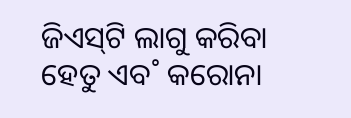ଜିଏସ୍‌ଟି ଲାଗୁ କରିବା ହେତୁ ଏବ˚ କରୋନା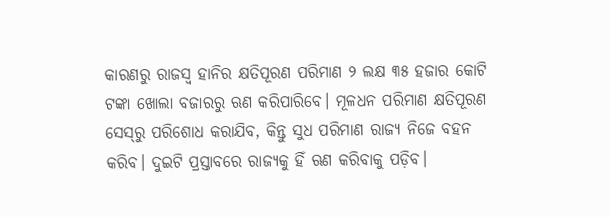କାରଣରୁ ରାଜସ୍ବ ହାନିର କ୍ଷତିପୂରଣ ପରିମାଣ ୨ ଲକ୍ଷ ୩୫ ହଜାର କୋଟି ଟଙ୍କା ଖୋଲା ବଜାରରୁ ଋଣ କରିପାରିବେ। ମୂଳଧନ ପରିମାଣ କ୍ଷତିପୂରଣ ସେସ୍‌ରୁ ପରିଶୋଧ କରାଯିବ, କିନ୍ତୁ ସୁଧ ପରିମାଣ ରାଜ୍ୟ ନିଜେ ବହନ କରିବ। ଦୁଇଟି ପ୍ରସ୍ତାବରେ ରାଜ୍ୟକୁ ହିଁ ଋଣ କରିବାକୁ ପଡ଼ିବ।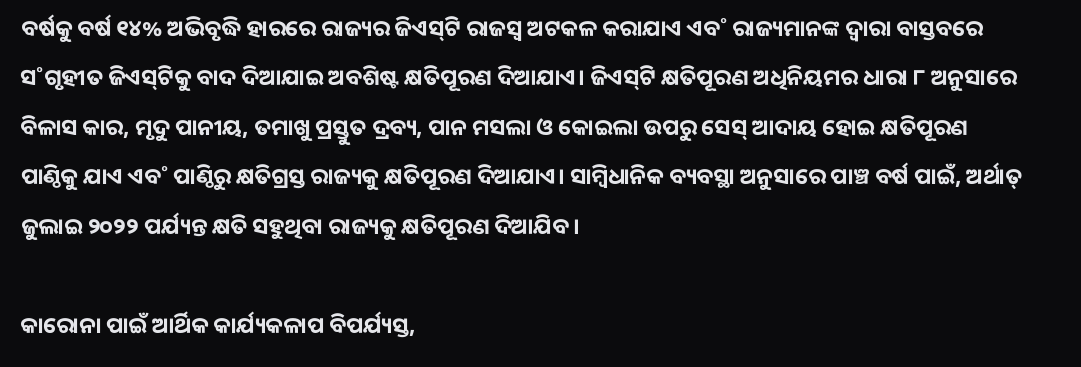ବର୍ଷକୁ ବର୍ଷ ୧୪% ଅଭିବୃଦ୍ଧି ହାରରେ ରାଜ୍ୟର ଜିଏସ୍‌ଟି ରାଜସ୍ବ ଅଟକଳ କରାଯାଏ ଏବ˚ ରାଜ୍ୟମାନଙ୍କ ଦ୍ବାରା ବାସ୍ତବରେ ସ˚ଗୃହୀତ ଜିଏସ୍‌ଟିକୁ ବାଦ ଦିଆଯାଇ ଅବଶିଷ୍ଟ କ୍ଷତିପୂରଣ ଦିଆଯାଏ। ଜିଏସ୍‌ଟି କ୍ଷତିପୂରଣ ଅଧିନିୟମର ଧାରା ୮ ଅନୁସାରେ ବିଳାସ କାର, ମୃଦୁ ପାନୀୟ, ତମାଖୁ ପ୍ରସ୍ତୁତ ଦ୍ରବ୍ୟ, ପାନ ମସଲା ଓ କୋଇଲା ଉପରୁ ସେସ୍‌ ଆଦାୟ ହୋଇ କ୍ଷତିପୂରଣ ପାଣ୍ଠିକୁ ଯାଏ ଏବ˚ ପାଣ୍ଠିରୁ କ୍ଷତିଗ୍ରସ୍ତ ରାଜ୍ୟକୁ କ୍ଷତିପୂରଣ ଦିଆଯାଏ। ସାମ୍ବିଧାନିକ ବ୍ୟବସ୍ଥା ଅନୁସାରେ ପାଞ୍ଚ ବର୍ଷ ପାଇଁ, ଅର୍ଥାତ୍‌ ଜୁଲାଇ ୨୦୨୨ ପର୍ଯ୍ୟନ୍ତ କ୍ଷତି ସହୁଥିବା ରାଜ୍ୟକୁ କ୍ଷତିପୂରଣ ଦିଆଯିବ।

କାରୋନା ପାଇଁ ଆର୍ଥିକ କାର୍ଯ୍ୟକଳାପ ବିପର୍ଯ୍ୟସ୍ତ,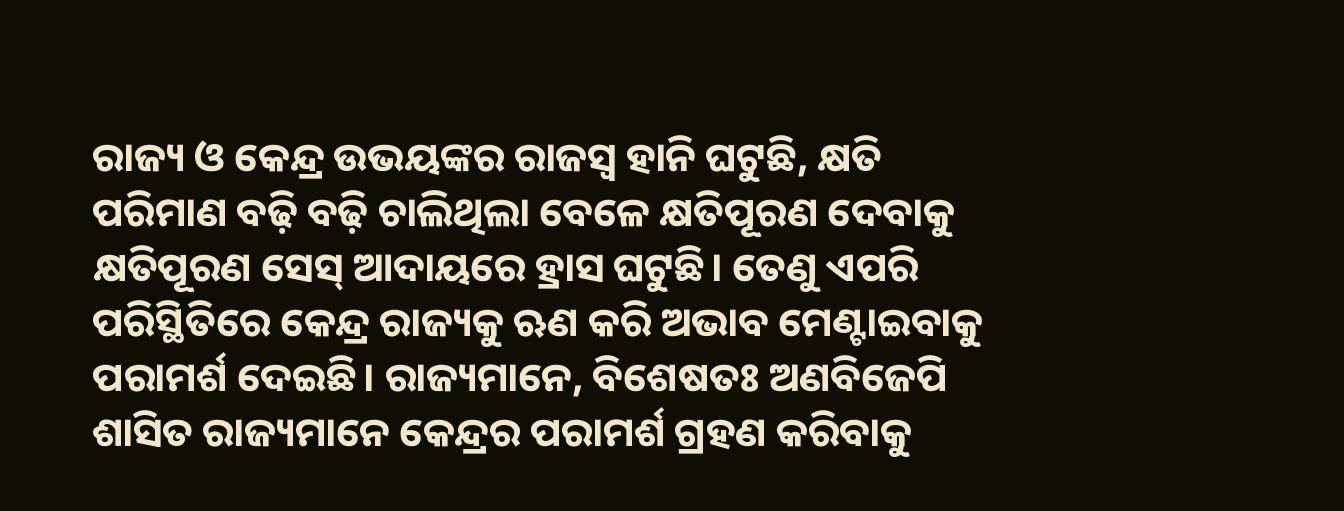ରାଜ୍ୟ ଓ କେନ୍ଦ୍ର ଉଭୟଙ୍କର ରାଜସ୍ବ ହାନି ଘଟୁଛି, କ୍ଷତି ପରିମାଣ ବଢ଼ି ବଢ଼ି ଚାଲିଥିଲା ବେଳେ କ୍ଷତିପୂରଣ ଦେବାକୁ କ୍ଷତିପୂରଣ ସେସ୍‌ ଆଦାୟରେ ହ୍ରାସ ଘଟୁଛି। ତେଣୁ ଏପରି ପରିସ୍ଥିତିରେ କେନ୍ଦ୍ର ରାଜ୍ୟକୁ ଋଣ କରି ଅଭାବ ମେଣ୍ଟାଇବାକୁ ପରାମର୍ଶ ଦେଇଛି। ରାଜ୍ୟମାନେ, ବିଶେଷତଃ ଅଣବିଜେପି ଶାସିତ ରାଜ୍ୟମାନେ କେନ୍ଦ୍ରର ପରାମର୍ଶ ଗ୍ରହଣ କରିବାକୁ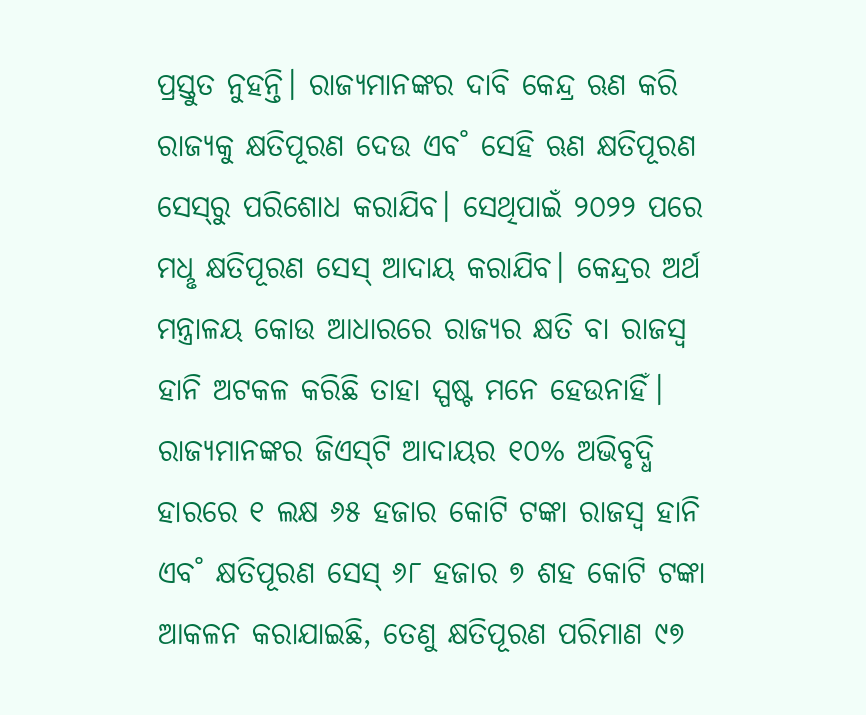ପ୍ରସ୍ତୁତ ନୁହନ୍ତି। ରାଜ୍ୟମାନଙ୍କର ଦାବି କେନ୍ଦ୍ର ଋଣ କରି ରାଜ୍ୟକୁ କ୍ଷତିପୂରଣ ଦେଉ ଏବ˚ ସେହି ଋଣ କ୍ଷତିପୂରଣ ସେସ୍‌ରୁ ପରିଶୋଧ କରାଯିବ। ସେଥିପାଇଁ ୨୦୨୨ ପରେ ମଧୢ କ୍ଷତିପୂରଣ ସେସ୍‌ ଆଦାୟ କରାଯିବ। କେନ୍ଦ୍ରର ଅର୍ଥ ମନ୍ତ୍ରାଳୟ କୋଉ ଆଧାରରେ ରାଜ୍ୟର କ୍ଷତି ବା ରାଜସ୍ବ ହାନି ଅଟକଳ କରିଛି ତାହା ସ୍ପଷ୍ଟ ମନେ ହେଉନାହିଁ। ରାଜ୍ୟମାନଙ୍କର ଜିଏସ୍‌ଟି ଆଦାୟର ୧୦% ଅଭିବୃଦ୍ଧି ହାରରେ ୧ ଲକ୍ଷ ୬୫ ହଜାର କୋଟି ଟଙ୍କା ରାଜସ୍ବ ହାନି ଏବ˚ କ୍ଷତିପୂରଣ ସେସ୍‌ ୬୮ ହଜାର ୭ ଶହ କୋଟି ଟଙ୍କା ଆକଳନ କରାଯାଇଛି, ତେଣୁ କ୍ଷତିପୂରଣ ପରିମାଣ ୯୭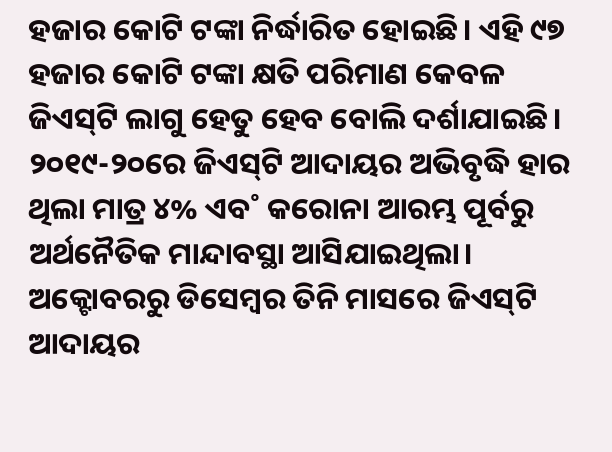ହଜାର କୋଟି ଟଙ୍କା ନିର୍ଦ୍ଧାରିତ ହୋଇଛି। ଏହି ୯୭ ହଜାର କୋଟି ଟଙ୍କା କ୍ଷତି ପରିମାଣ କେବଳ ଜିଏସ୍‌ଟି ଲାଗୁ ହେତୁ ହେବ ବୋଲି ଦର୍ଶାଯାଇଛି। ୨୦୧୯-୨୦ରେ ଜିଏସ୍‌ଟି ଆଦାୟର ଅଭିବୃଦ୍ଧି ହାର ଥିଲା ମାତ୍ର ୪% ଏବ˚ କରୋନା ଆରମ୍ଭ ପୂର୍ବରୁ ଅର୍ଥନୈତିକ ମାନ୍ଦାବସ୍ଥା ଆସିଯାଇଥିଲା। ଅକ୍ଟୋବରରୁ ଡିସେମ୍ବର ତିନି ମାସରେ ଜିଏସ୍‌ଟି ଆଦାୟର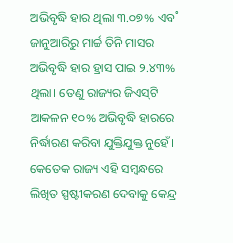ଅଭିବୃଦ୍ଧି ହାର ଥିଲା ୩.୦୭% ଏବ˚ ଜାନୁଆରିରୁ ମାର୍ଚ୍ଚ ତିନି ମାସର ଅଭିବୃଦ୍ଧି ହାର ହ୍ରାସ ପାଇ ୨.୪୩% ଥିଲା। ତେଣୁ ରାଜ୍ୟର ଜିଏସ୍‌ଟି ଆକଳନ ୧୦% ଅଭିବୃଦ୍ଧି ହାରରେ ନିର୍ଦ୍ଧାରଣ କରିବା ଯୁକ୍ତିଯୁକ୍ତ ନୁହେଁ। କେତେକ ରାଜ୍ୟ ଏହି ସମ୍ବନ୍ଧରେ ଲିଖିତ ସ୍ପଷ୍ଟୀକରଣ ଦେବାକୁ କେନ୍ଦ୍ର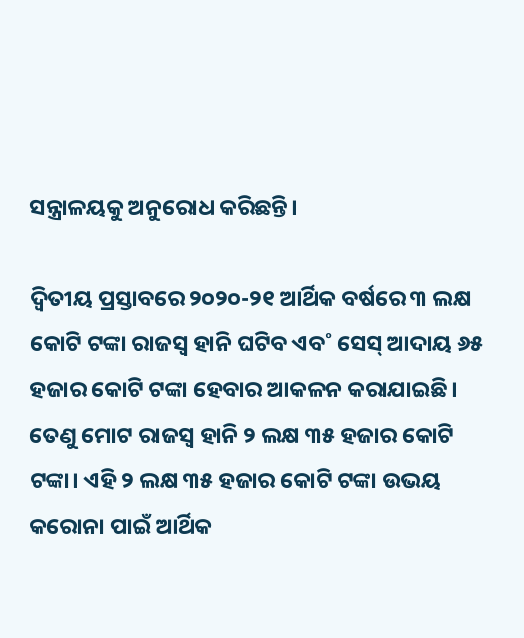ସନ୍ତ୍ରାଳୟକୁ ଅନୁରୋଧ କରିଛନ୍ତି।

ଦ୍ବିତୀୟ ପ୍ରସ୍ତାବରେ ୨୦୨୦-୨୧ ଆର୍ଥିକ ବର୍ଷରେ ୩ ଲକ୍ଷ କୋଟି ଟଙ୍କା ରାଜସ୍ବ ହାନି ଘଟିବ ଏବ˚ ସେସ୍‌ ଆଦାୟ ୬୫ ହଜାର କୋଟି ଟଙ୍କା ହେବାର ଆକଳନ କରାଯାଇଛି। ତେଣୁ ମୋଟ ରାଜସ୍ବ ହାନି ୨ ଲକ୍ଷ ୩୫ ହଜାର କୋଟି ଟଙ୍କା। ଏହି ୨ ଲକ୍ଷ ୩୫ ହଜାର କୋଟି ଟଙ୍କା ଉଭୟ କରୋନା ପାଇଁ ଆର୍ଥିକ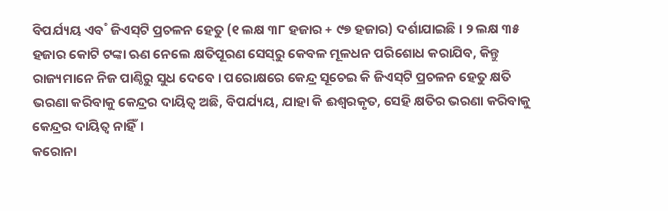ବିପର୍ଯ୍ୟୟ ଏବ˚ ଜିଏସ୍‌ଟି ପ୍ରଚଳନ ହେତୁ (୧ ଲକ୍ଷ ୩୮ ହଜାର + ୯୭ ହଜାର) ଦର୍ଶାଯାଇଛି। ୨ ଲକ୍ଷ ୩୫ ହଜାର କୋଟି ଟଙ୍କା ଋଣ ନେଲେ କ୍ଷତିପୂରଣ ସେସ୍‌ରୁ କେବଳ ମୂଳଧନ ପରିଶୋଧ କରାଯିବ, କିନ୍ତୁ ରାଜ୍ୟମାନେ ନିଜ ପାଣ୍ଠିରୁ ସୁଧ ଦେବେ। ପରୋକ୍ଷରେ କେନ୍ଦ୍ର ସୂଚେଇ କି ଜିଏସ୍‌ଟି ପ୍ରଚଳନ ହେତୁ କ୍ଷତି ଭରଣା କରିବାକୁ କେନ୍ଦ୍ରର ଦାୟିତ୍ବ ଅଛି, ବିପର୍ଯ୍ୟୟ, ଯାହା କି ଈଶ୍ବରକୃତ, ସେହି କ୍ଷତିର ଭରଣା କରିବାକୁ କେନ୍ଦ୍ରର ଦାୟିତ୍ବ ନାହିଁ।
କରୋନା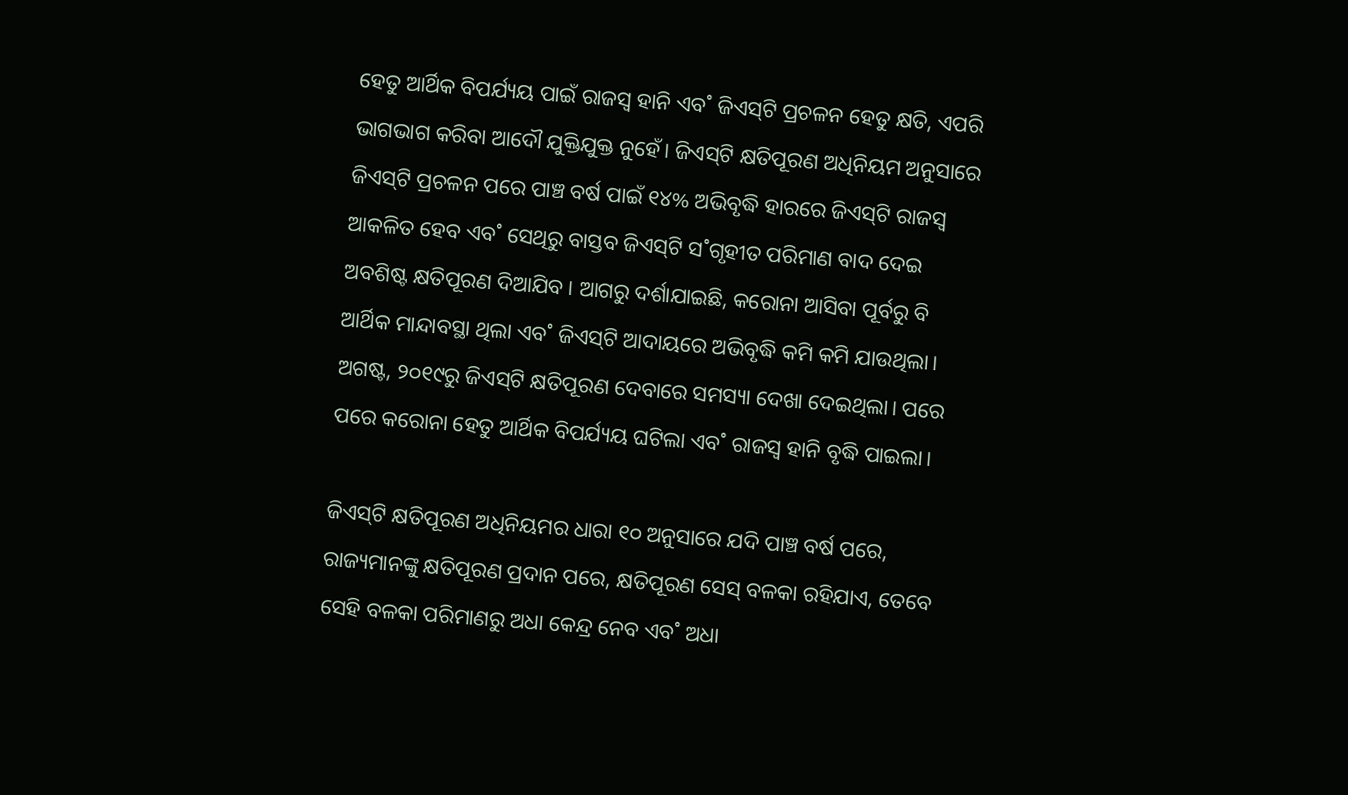ହେତୁ ଆର୍ଥିକ ବିପର୍ଯ୍ୟୟ ପାଇଁ ରାଜସ୍ବ ହାନି ଏବ˚ ଜିଏସ୍‌ଟି ପ୍ରଚଳନ ହେତୁ କ୍ଷତି, ଏପରି ଭାଗଭାଗ କରିବା ଆଦୌ ଯୁକ୍ତିଯୁକ୍ତ ନୁହେଁ। ଜିଏସ୍‌ଟି କ୍ଷତିପୂରଣ ଅଧିନିୟମ ଅନୁସାରେ ଜିଏସ୍‌ଟି ପ୍ରଚଳନ ପରେ ପାଞ୍ଚ ବର୍ଷ ପାଇଁ ୧୪% ଅଭିବୃଦ୍ଧି ହାରରେ ଜିଏସ୍‌ଟି ରାଜସ୍ବ ଆକଳିତ ହେବ ଏବ˚ ସେଥିରୁ ବାସ୍ତବ ଜିଏସ୍‌ଟି ସ˚ଗୃହୀତ ପରିମାଣ ବାଦ ଦେଇ ଅବଶିଷ୍ଟ କ୍ଷତିପୂରଣ ଦିଆଯିବ। ଆଗରୁ ଦର୍ଶାଯାଇଛି, କରୋନା ଆସିବା ପୂର୍ବରୁ ବି ଆର୍ଥିକ ମାନ୍ଦାବସ୍ଥା ଥିଲା ଏବ˚ ଜିଏସ୍‌ଟି ଆଦାୟରେ ଅଭିବୃଦ୍ଧି କମି କମି ଯାଉଥିଲା। ଅଗଷ୍ଟ, ୨୦୧୯ରୁ ଜିଏସ୍‌ଟି କ୍ଷତିପୂରଣ ଦେବାରେ ସମସ୍ୟା ଦେଖା ଦେଇଥିଲା। ପରେ ପରେ କରୋନା ହେତୁ ଆର୍ଥିକ ବିପର୍ଯ୍ୟୟ ଘଟିଲା ଏବ˚ ରାଜସ୍ବ ହାନି ବୃଦ୍ଧି ପାଇଲା।

ଜିଏସ୍‌ଟି କ୍ଷତିପୂରଣ ଅଧିନିୟମର ଧାରା ୧୦ ଅନୁସାରେ ଯଦି ପାଞ୍ଚ ବର୍ଷ ପରେ, ରାଜ୍ୟମାନଙ୍କୁ କ୍ଷତିପୂରଣ ପ୍ରଦାନ ପରେ, କ୍ଷତିପୂରଣ ସେସ୍‌ ବଳକା ରହିଯାଏ, ତେବେ ସେହି ବଳକା ପରିମାଣରୁ ଅଧା କେନ୍ଦ୍ର ନେବ ଏବ˚ ଅଧା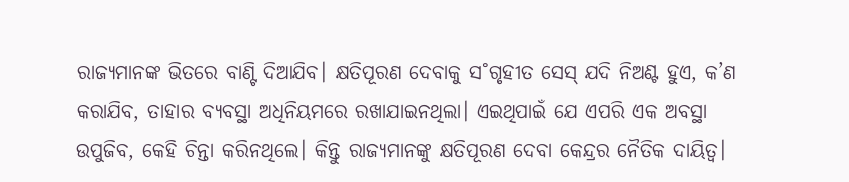ରାଜ୍ୟମାନଙ୍କ ଭିତରେ ବାଣ୍ଟି ଦିଆଯିବ। କ୍ଷତିପୂରଣ ଦେବାକୁ ସ˚ଗୃହୀତ ସେସ୍‌ ଯଦି ନିଅଣ୍ଟ ହୁଏ, କ’ଣ କରାଯିବ, ତାହାର ବ୍ୟବସ୍ଥା ଅଧିନିୟମରେ ରଖାଯାଇନଥିଲା। ଏଇଥିପାଇଁ ଯେ ଏପରି ଏକ ଅବସ୍ଥା ଉପୁଜିବ, କେହି ଚିନ୍ତା କରିନଥିଲେ। କିନ୍ତୁ ରାଜ୍ୟମାନଙ୍କୁ କ୍ଷତିପୂରଣ ଦେବା କେନ୍ଦ୍ରର ନୈତିକ ଦାୟିତ୍ବ।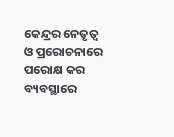କେନ୍ଦ୍ରର ନେତୃତ୍ବ ଓ ପ୍ରରୋଚନାରେ ପରୋକ୍ଷ କର ବ୍ୟବସ୍ଥାରେ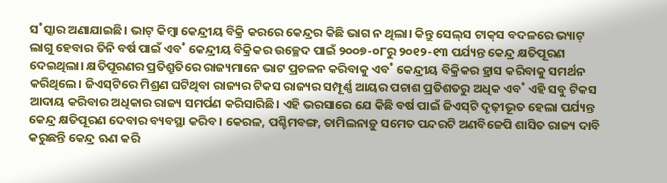ସ˚ସ୍କାର ଅଣାଯାଇଛି। ଭାଟ୍‌ କିମ୍ବା କେନ୍ଦ୍ରୀୟ ବିକ୍ରି କରରେ କେନ୍ଦ୍ରର କିଛି ଭାଗ ନ ଥିଲା। କିନ୍ତୁ ସେଲ୍‌ସ ଟାକ୍‌ସ ବଦଳରେ ଭ୍ୟାଟ୍‌ ଲାଗୁ ହେବାର ତିନି ବର୍ଷ ପାଇଁ ଏବ˚ କେନ୍ଦ୍ରୀୟ ବିକ୍ରିକର ଉଚ୍ଛେଦ ପାଇଁ ୨୦୦୭-୦୮ରୁ ୨୦୧୨-୧୩ ପର୍ଯ୍ୟନ୍ତ କେନ୍ଦ୍ର କ୍ଷତିପୂରଣ ଦେଇଥିଲା। କ୍ଷତିପୂରଣର ପ୍ରତିଶ୍ରୁତିରେ ରାଜ୍ୟମାନେ ଭାଟ ପ୍ରଚଳନ କରିବାକୁ ଏବ˚ କେନ୍ଦ୍ରୀୟ ବିକ୍ରିକର ହ୍ରାସ କରିବାକୁ ସମର୍ଥନ କରିଥିଲେ। ଜିଏସ୍‌ଟିରେ ମିଶ୍ରଣ ଘଟିଥିବା ରାଜ୍ୟର ଟିକସ ରାଜ୍ୟର ସମ୍ପୂର୍ଣ୍ଣ ଆୟର ପଚାଶ ପ୍ରତିଶତରୁ ଅଧିକ ଏବ˚ ଏହି ସବୁ ଟିକସ ଆଦାୟ କରିବାର ଅଧିକାର ରାଜ୍ୟ ସମର୍ପଣ କରିସାରିଛି। ଏହି ଭରସାରେ ଯେ କିଛି ବର୍ଷ ପାଇଁ ଜିଏସ୍‌ଟି ଦୃଢ଼ୀଭୂତ ହେଲା ପର୍ଯ୍ୟନ୍ତ କେନ୍ଦ୍ର କ୍ଷତିପୂରଣ ଦେବାର ବ୍ୟବସ୍ଥା କରିବ। କେରଳ, ପଶ୍ଚିମବଙ୍ଗ, ତାମିଲନାଡ଼ୁ ସମେତ ପନ୍ଦରଟି ଅଣବିଜେପି ଶାସିତ ରାଜ୍ୟ ଦାବି କରୁଛନ୍ତି କେନ୍ଦ୍ର ଋଣ କରି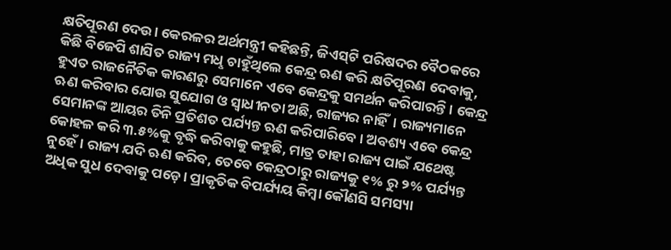କ୍ଷତିପୂରଣ ଦେଉ। କେରଳର ଅର୍ଥମନ୍ତ୍ରୀ କହିଛନ୍ତି, ଜିଏସ୍‌ଟି ପରିଷଦର ବୈଠକରେ କିଛି ବିଜେପି ଶାସିତ ରାଜ୍ୟ ମଧୢ ଚାହୁଁଥିଲେ କେନ୍ଦ୍ର ଋଣ କରି କ୍ଷତିପୂରଣ ଦେବାକୁ, ହୁଏତ ରାଜନୈତିକ କାରଣରୁ ସେମାନେ ଏବେ କେନ୍ଦ୍ରକୁ ସମର୍ଥନ କରିପାରନ୍ତି। କେନ୍ଦ୍ର ଋଣ କରିବାର ଯୋଉ ସୁଯୋଗ ଓ ସ୍ବାଧୀନତା ଅଛି, ରାଜ୍ୟର ନାହିଁ। ରାଜ୍ୟମାନେ ସେମାନଙ୍କ ଆୟର ତିନି ପ୍ରତିଶତ ପର୍ଯ୍ୟନ୍ତ ଋଣ କରିପାରିବେ। ଅବଶ୍ୟ ଏବେ କେନ୍ଦ୍ର କୋହଳ କରି ୩.୫%କୁ ବୃଦ୍ଧି କରିବାକୁ କହୁଛି, ମାତ୍ର ତାହା ରାଜ୍ୟ ପାଇଁ ଯଥେଷ୍ଟ ନୁହେଁ। ରାଜ୍ୟ ଯଦି ଋଣ କରିବ, ତେବେ କେନ୍ଦ୍ରଠାରୁ ରାଜ୍ୟକୁ ୧% ରୁ ୨% ପର୍ଯ୍ୟନ୍ତ ଅଧିକ ସୁଧ ଦେବାକୁ ପଡ଼େ। ପ୍ରାକୃତିକ ବିପର୍ଯ୍ୟୟ କିମ୍ବା କୌଣସି ସମସ୍ୟା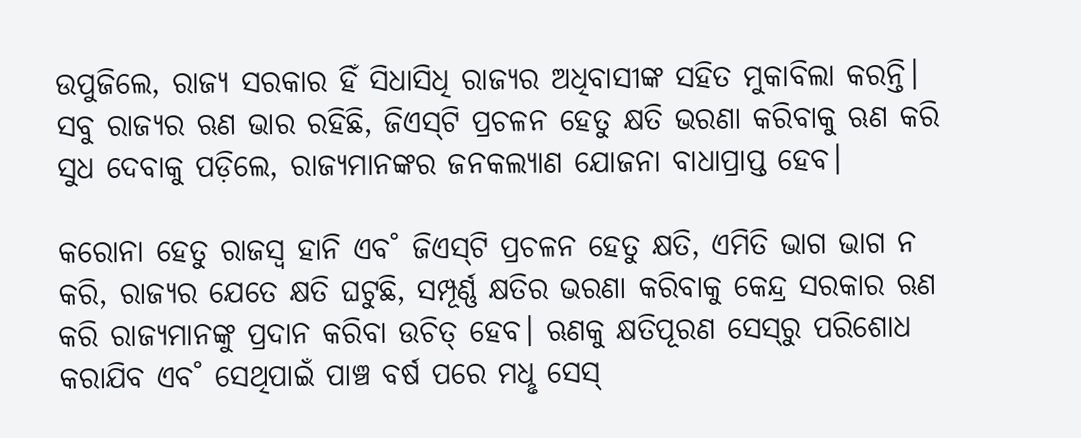ଉପୁଜିଲେ, ରାଜ୍ୟ ସରକାର ହିଁ ସିଧାସିଧି ରାଜ୍ୟର ଅଧିବାସୀଙ୍କ ସହିତ ମୁକାବିଲା କରନ୍ତି। ସବୁ ରାଜ୍ୟର ଋଣ ଭାର ରହିଛି, ଜିଏସ୍‌ଟି ପ୍ରଚଳନ ହେତୁ କ୍ଷତି ଭରଣା କରିବାକୁ ଋଣ କରି ସୁଧ ଦେବାକୁ ପଡ଼ିଲେ, ରାଜ୍ୟମାନଙ୍କର ଜନକଲ୍ୟାଣ ଯୋଜନା ବାଧାପ୍ରାପ୍ତ ହେବ।

କରୋନା ହେତୁ ରାଜସ୍ବ ହାନି ଏବ˚ ଜିଏସ୍‌ଟି ପ୍ରଚଳନ ହେତୁ କ୍ଷତି, ଏମିତି ଭାଗ ଭାଗ ନ କରି, ରାଜ୍ୟର ଯେତେ କ୍ଷତି ଘଟୁଛି, ସମ୍ପୂର୍ଣ୍ଣ କ୍ଷତିର ଭରଣା କରିବାକୁ କେନ୍ଦ୍ର ସରକାର ଋଣ କରି ରାଜ୍ୟମାନଙ୍କୁ ପ୍ରଦାନ କରିବା ଉଚିତ୍‌ ହେବ। ଋଣକୁ କ୍ଷତିପୂରଣ ସେସ୍‌ରୁ ପରିଶୋଧ କରାଯିବ ଏବ˚ ସେଥିପାଇଁ ପାଞ୍ଚ ବର୍ଷ ପରେ ମଧୢ ସେସ୍‌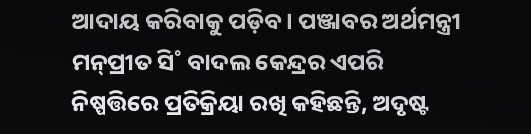ଆଦାୟ କରିବାକୁ ପଡ଼ିବ। ପଞ୍ଜାବର ଅର୍ଥମନ୍ତ୍ରୀ ମନ୍‌ପ୍ରୀତ ସି˚ ବାଦଲ କେନ୍ଦ୍ରର ଏପରି ନିଷ୍ପତ୍ତିରେ ପ୍ରତିକ୍ରିୟା ରଖି କହିଛନ୍ତି, ଅଦୃଷ୍ଟ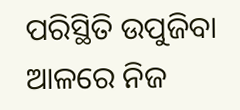ପରିସ୍ଥିତି ଉପୁଜିବା ଆଳରେ ନିଜ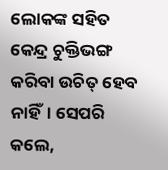ଲୋକଙ୍କ ସହିତ କେନ୍ଦ୍ର ଚୁକ୍ତିଭଙ୍ଗ କରିବା ଉଚିତ୍‌ ହେବ ନାହିଁ। ସେପରି କଲେ,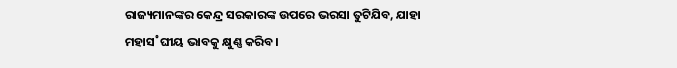ରାଜ୍ୟମାନଙ୍କର କେନ୍ଦ୍ର ସରକାରଙ୍କ ଉପରେ ଭରସା ତୁଟିଯିବ, ଯାହା ମହାସ˚ଘୀୟ ଭାବକୁ କ୍ଷୁଣ୍ଣ କରିବ।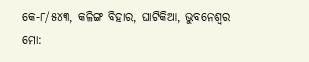କେ-୮/୫୪୩, କଳିଙ୍ଗ ବିହାର, ଘାଟିକିଆ, ଭୁବନେଶ୍ବର
ମୋ: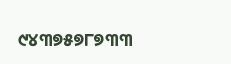୯୪୩୭୫୭୮୭୩୩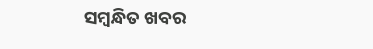ସମ୍ବନ୍ଧିତ ଖବର